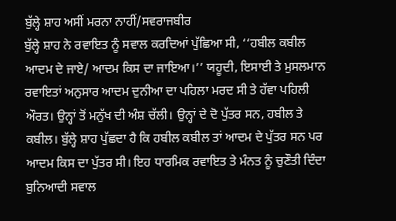ਬੁੱਲ੍ਹੇ ਸ਼ਾਹ ਅਸੀਂ ਮਰਨਾ ਨਾਹੀਂ/ਸਵਰਾਜਬੀਰ
ਬੁੱਲ੍ਹੇ ਸ਼ਾਹ ਨੇ ਰਵਾਇਤ ਨੂੰ ਸਵਾਲ ਕਰਦਿਆਂ ਪੁੱਛਿਆ ਸੀ, ‘‘ਹਬੀਲ ਕਬੀਲ ਆਦਮ ਦੇ ਜਾਏ/ ਆਦਮ ਕਿਸ ਦਾ ਜਾਇਆ।’’ ਯਹੂਦੀ, ਇਸਾਈ ਤੇ ਮੁਸਲਮਾਨ ਰਵਾਇਤਾਂ ਅਨੁਸਾਰ ਆਦਮ ਦੁਨੀਆ ਦਾ ਪਹਿਲਾ ਮਰਦ ਸੀ ਤੇ ਹੱਵਾ ਪਹਿਲੀ ਔਰਤ। ਉਨ੍ਹਾਂ ਤੋਂ ਮਨੁੱਖ ਦੀ ਅੰਸ਼ ਚੱਲੀ। ਉਨ੍ਹਾਂ ਦੇ ਦੋ ਪੁੱਤਰ ਸਨ, ਹਬੀਲ ਤੇ ਕਬੀਲ। ਬੁੱਲ੍ਹੇ ਸ਼ਾਹ ਪੁੱਛਦਾ ਹੈ ਕਿ ਹਬੀਲ ਕਬੀਲ ਤਾਂ ਆਦਮ ਦੇ ਪੁੱਤਰ ਸਨ ਪਰ ਆਦਮ ਕਿਸ ਦਾ ਪੁੱਤਰ ਸੀ। ਇਹ ਧਾਰਮਿਕ ਰਵਾਇਤ ਤੇ ਮੰਨਤ ਨੂੰ ਚੁਣੌਤੀ ਦਿੰਦਾ ਬੁਨਿਆਦੀ ਸਵਾਲ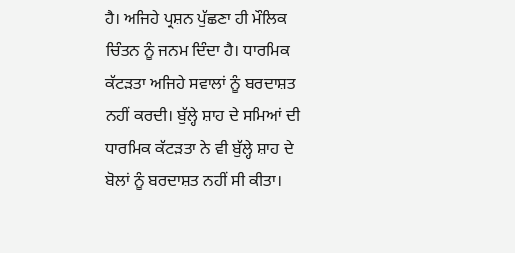ਹੈ। ਅਜਿਹੇ ਪ੍ਰਸ਼ਨ ਪੁੱਛਣਾ ਹੀ ਮੌਲਿਕ ਚਿੰਤਨ ਨੂੰ ਜਨਮ ਦਿੰਦਾ ਹੈ। ਧਾਰਮਿਕ ਕੱਟੜਤਾ ਅਜਿਹੇ ਸਵਾਲਾਂ ਨੂੰ ਬਰਦਾਸ਼ਤ ਨਹੀਂ ਕਰਦੀ। ਬੁੱਲ੍ਹੇ ਸ਼ਾਹ ਦੇ ਸਮਿਆਂ ਦੀ ਧਾਰਮਿਕ ਕੱਟੜਤਾ ਨੇ ਵੀ ਬੁੱਲ੍ਹੇ ਸ਼ਾਹ ਦੇ ਬੋਲਾਂ ਨੂੰ ਬਰਦਾਸ਼ਤ ਨਹੀਂ ਸੀ ਕੀਤਾ।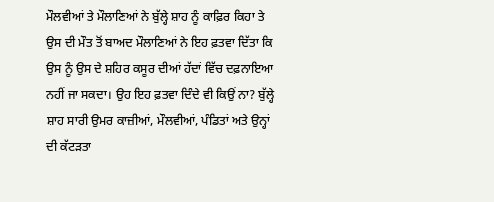ਮੌਲਵੀਆਂ ਤੇ ਮੌਲਾਣਿਆਂ ਨੇ ਬੁੱਲ੍ਹੇ ਸ਼ਾਹ ਨੂੰ ਕਾਫ਼ਿਰ ਕਿਹਾ ਤੇ ਉਸ ਦੀ ਮੌਤ ਤੋਂ ਬਾਅਦ ਮੌਲਾਣਿਆਂ ਨੇ ਇਹ ਫ਼ਤਵਾ ਦਿੱਤਾ ਕਿ ਉਸ ਨੂੰ ਉਸ ਦੇ ਸ਼ਹਿਰ ਕਸੂਰ ਦੀਆਂ ਹੱਦਾਂ ਵਿੱਚ ਦਫ਼ਨਾਇਆ ਨਹੀਂ ਜਾ ਸਕਦਾ। ਉਹ ਇਹ ਫ਼ਤਵਾ ਦਿੰਦੇ ਵੀ ਕਿਉਂ ਨਾ? ਬੁੱਲ੍ਹੇ ਸ਼ਾਹ ਸਾਰੀ ਉਮਰ ਕਾਜ਼ੀਆਂ, ਮੌਲਵੀਆਂ, ਪੰਡਿਤਾਂ ਅਤੇ ਉਨ੍ਹਾਂ ਦੀ ਕੱਟੜਤਾ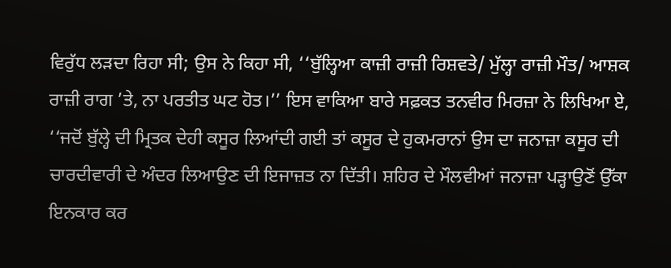ਵਿਰੁੱਧ ਲੜਦਾ ਰਿਹਾ ਸੀ; ਉਸ ਨੇ ਕਿਹਾ ਸੀ, ‘‘ਬੁੱਲ੍ਹਿਆ ਕਾਜ਼ੀ ਰਾਜ਼ੀ ਰਿਸ਼ਵਤੇ/ ਮੁੱਲ੍ਹਾ ਰਾਜ਼ੀ ਮੌਤ/ ਆਸ਼ਕ ਰਾਜ਼ੀ ਰਾਗ ’ਤੇ, ਨਾ ਪਰਤੀਤ ਘਟ ਹੋਤ।’’ ਇਸ ਵਾਕਿਆ ਬਾਰੇ ਸਫ਼ਕਤ ਤਨਵੀਰ ਮਿਰਜ਼ਾ ਨੇ ਲਿਖਿਆ ਏ, ‘‘ਜਦੋਂ ਬੁੱਲ੍ਹੇ ਦੀ ਮ੍ਰਿਤਕ ਦੇਹੀ ਕਸੂਰ ਲਿਆਂਦੀ ਗਈ ਤਾਂ ਕਸੂਰ ਦੇ ਹੁਕਮਰਾਨਾਂ ਉਸ ਦਾ ਜਨਾਜ਼ਾ ਕਸੂਰ ਦੀ ਚਾਰਦੀਵਾਰੀ ਦੇ ਅੰਦਰ ਲਿਆਉਣ ਦੀ ਇਜਾਜ਼ਤ ਨਾ ਦਿੱਤੀ। ਸ਼ਹਿਰ ਦੇ ਮੌਲਵੀਆਂ ਜਨਾਜ਼ਾ ਪੜ੍ਹਾਉਣੋਂ ਉੱਕਾ ਇਨਕਾਰ ਕਰ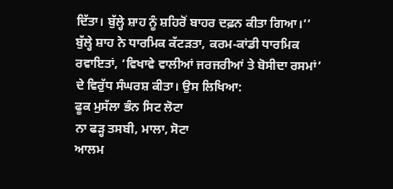ਦਿੱਤਾ। ਬੁੱਲ੍ਹੇ ਸ਼ਾਹ ਨੂੰ ਸ਼ਹਿਰੋਂ ਬਾਹਰ ਦਫ਼ਨ ਕੀਤਾ ਗਿਆ।’’
ਬੁੱਲ੍ਹੇ ਸ਼ਾਹ ਨੇ ਧਾਰਮਿਕ ਕੱਟੜਤਾ, ਕਰਮ-ਕਾਂਡੀ ਧਾਰਮਿਕ ਰਵਾਇਤਾਂ, ‘ਵਿਖਾਵੇ ਵਾਲੀਆਂ ਜਰਜਰੀਆਂ ਤੇ ਬੋਸੀਦਾ ਰਸਮਾਂ’ ਦੇ ਵਿਰੁੱਧ ਸੰਘਰਸ਼ ਕੀਤਾ। ਉਸ ਲਿਖਿਆ:
ਫੂਕ ਮੁਸੱਲਾ ਭੰਨ ਸਿਟ ਲੋਟਾ
ਨਾ ਫੜ੍ਹ ਤਸਬੀ, ਮਾਲਾ, ਸੋਟਾ
ਆਲਮ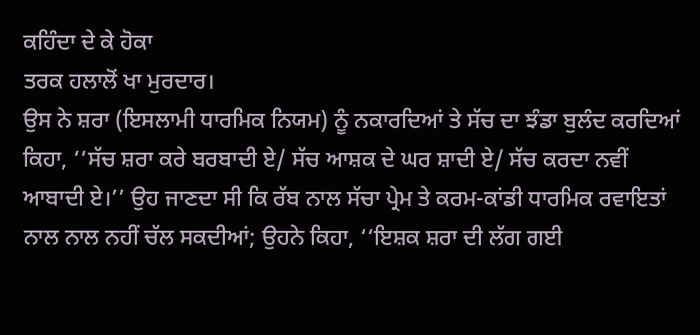ਕਹਿੰਦਾ ਦੇ ਕੇ ਹੋਕਾ
ਤਰਕ ਹਲਾਲੋਂ ਖਾ ਮੁਰਦਾਰ।
ਉਸ ਨੇ ਸ਼ਰਾ (ਇਸਲਾਮੀ ਧਾਰਮਿਕ ਨਿਯਮ) ਨੂੰ ਨਕਾਰਦਿਆਂ ਤੇ ਸੱਚ ਦਾ ਝੰਡਾ ਬੁਲੰਦ ਕਰਦਿਆਂ ਕਿਹਾ, ‘‘ਸੱਚ ਸ਼ਰਾ ਕਰੇ ਬਰਬਾਦੀ ਏ/ ਸੱਚ ਆਸ਼ਕ ਦੇ ਘਰ ਸ਼ਾਦੀ ਏ/ ਸੱਚ ਕਰਦਾ ਨਵੀਂ ਆਬਾਦੀ ਏ।’’ ਉਹ ਜਾਣਦਾ ਸੀ ਕਿ ਰੱਬ ਨਾਲ ਸੱਚਾ ਪ੍ਰੇਮ ਤੇ ਕਰਮ-ਕਾਂਡੀ ਧਾਰਮਿਕ ਰਵਾਇਤਾਂ ਨਾਲ ਨਾਲ ਨਹੀਂ ਚੱਲ ਸਕਦੀਆਂ; ਉਹਨੇ ਕਿਹਾ, ‘‘ਇਸ਼ਕ ਸ਼ਰਾ ਦੀ ਲੱਗ ਗਈ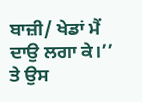ਬਾਜ਼ੀ/ ਖੇਡਾਂ ਮੈਂ ਦਾਉ ਲਗਾ ਕੇ।’’ ਤੇ ਉਸ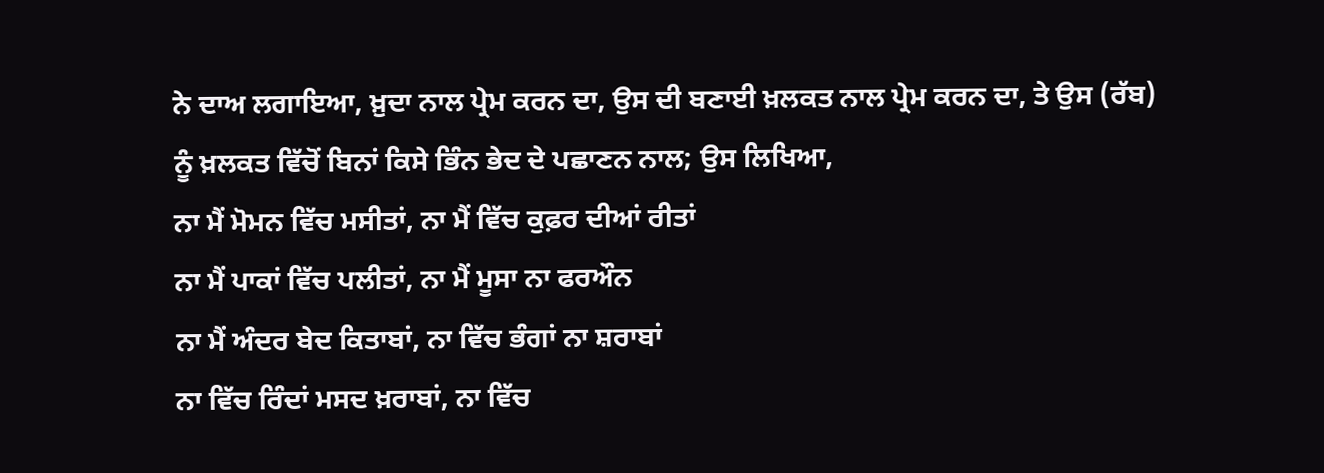ਨੇ ਦਾਅ ਲਗਾਇਆ, ਖ਼ੁਦਾ ਨਾਲ ਪ੍ਰੇਮ ਕਰਨ ਦਾ, ਉਸ ਦੀ ਬਣਾਈ ਖ਼ਲਕਤ ਨਾਲ ਪ੍ਰੇਮ ਕਰਨ ਦਾ, ਤੇ ਉਸ (ਰੱਬ) ਨੂੰ ਖ਼ਲਕਤ ਵਿੱਚੋਂ ਬਿਨਾਂ ਕਿਸੇ ਭਿੰਨ ਭੇਦ ਦੇ ਪਛਾਣਨ ਨਾਲ; ਉਸ ਲਿਖਿਆ,
ਨਾ ਮੈਂ ਮੋਮਨ ਵਿੱਚ ਮਸੀਤਾਂ, ਨਾ ਮੈਂ ਵਿੱਚ ਕੁਫ਼ਰ ਦੀਆਂ ਰੀਤਾਂ
ਨਾ ਮੈਂ ਪਾਕਾਂ ਵਿੱਚ ਪਲੀਤਾਂ, ਨਾ ਮੈਂ ਮੂਸਾ ਨਾ ਫਰਔਨ
ਨਾ ਮੈਂ ਅੰਦਰ ਬੇਦ ਕਿਤਾਬਾਂ, ਨਾ ਵਿੱਚ ਭੰਗਾਂ ਨਾ ਸ਼ਰਾਬਾਂ
ਨਾ ਵਿੱਚ ਰਿੰਦਾਂ ਮਸਦ ਖ਼ਰਾਬਾਂ, ਨਾ ਵਿੱਚ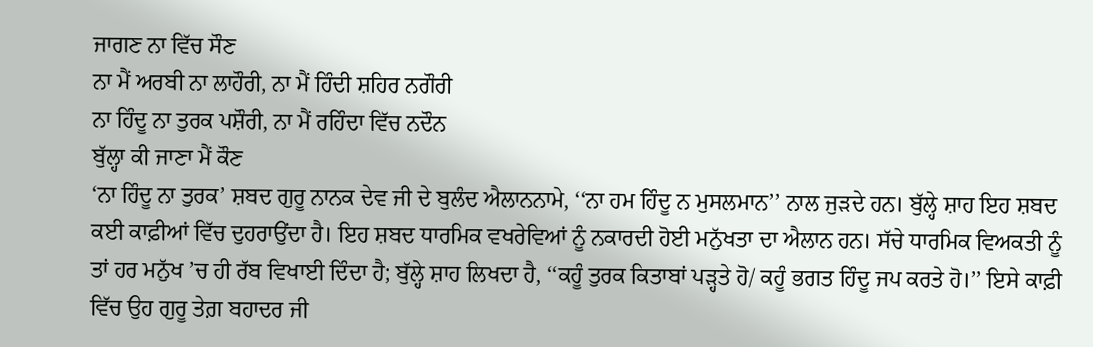ਜਾਗਣ ਨਾ ਵਿੱਚ ਸੌਣ
ਨਾ ਮੈਂ ਅਰਬੀ ਨਾ ਲਾਹੌਰੀ, ਨਾ ਮੈਂ ਹਿੰਦੀ ਸ਼ਹਿਰ ਨਗੌਰੀ
ਨਾ ਹਿੰਦੂ ਨਾ ਤੁਰਕ ਪਸ਼ੌਰੀ, ਨਾ ਮੈਂ ਰਹਿੰਦਾ ਵਿੱਚ ਨਦੌਨ
ਬੁੱਲ੍ਹਾ ਕੀ ਜਾਣਾ ਮੈਂ ਕੌਣ
‘ਨਾ ਹਿੰਦੂ ਨਾ ਤੁਰਕ’ ਸ਼ਬਦ ਗੁਰੂ ਨਾਨਕ ਦੇਵ ਜੀ ਦੇ ਬੁਲੰਦ ਐਲਾਨਨਾਮੇ, ‘‘ਨਾ ਹਮ ਹਿੰਦੂ ਨ ਮੁਸਲਮਾਨ’’ ਨਾਲ ਜੁੜਦੇ ਹਨ। ਬੁੱਲ੍ਹੇ ਸ਼ਾਹ ਇਹ ਸ਼ਬਦ ਕਈ ਕਾਫ਼ੀਆਂ ਵਿੱਚ ਦੁਹਰਾਉਂਦਾ ਹੈ। ਇਹ ਸ਼ਬਦ ਧਾਰਮਿਕ ਵਖਰੇਵਿਆਂ ਨੂੰ ਨਕਾਰਦੀ ਹੋਈ ਮਨੁੱਖਤਾ ਦਾ ਐਲਾਨ ਹਨ। ਸੱਚੇ ਧਾਰਮਿਕ ਵਿਅਕਤੀ ਨੂੰ ਤਾਂ ਹਰ ਮਨੁੱਖ ’ਚ ਹੀ ਰੱਬ ਵਿਖਾਈ ਦਿੰਦਾ ਹੈ; ਬੁੱਲ੍ਹੇ ਸ਼ਾਹ ਲਿਖਦਾ ਹੈ, ‘‘ਕਹੂੰ ਤੁਰਕ ਕਿਤਾਬਾਂ ਪੜ੍ਹਤੇ ਹੋ/ ਕਹੂੰ ਭਗਤ ਹਿੰਦੂ ਜਪ ਕਰਤੇ ਹੋ।’’ ਇਸੇ ਕਾਫ਼ੀ ਵਿੱਚ ਉਹ ਗੁਰੂ ਤੇਗ਼ ਬਹਾਦਰ ਜੀ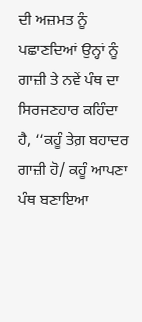ਦੀ ਅਜ਼ਮਤ ਨੂੰ ਪਛਾਣਦਿਆਂ ਉਨ੍ਹਾਂ ਨੂੰ ਗਾਜ਼ੀ ਤੇ ਨਵੇਂ ਪੰਥ ਦਾ ਸਿਰਜਣਹਾਰ ਕਹਿੰਦਾ ਹੈ, ‘‘ਕਹੂੰ ਤੇਗ਼ ਬਹਾਦਰ ਗਾਜ਼ੀ ਹੋ/ ਕਹੂੰ ਆਪਣਾ ਪੰਥ ਬਣਾਇਆ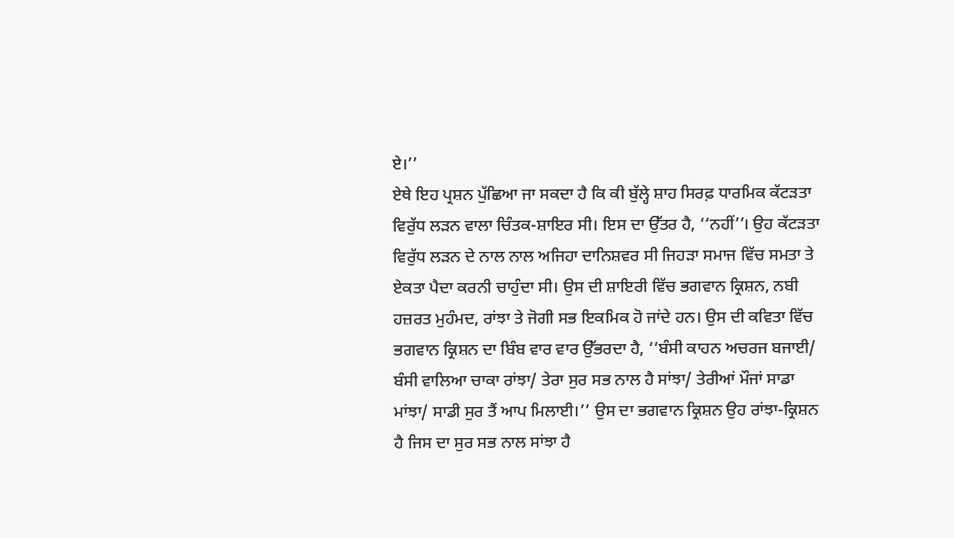ਏ।’’
ਏਥੇ ਇਹ ਪ੍ਰਸ਼ਨ ਪੁੱਛਿਆ ਜਾ ਸਕਦਾ ਹੈ ਕਿ ਕੀ ਬੁੱਲ੍ਹੇ ਸ਼ਾਹ ਸਿਰਫ਼ ਧਾਰਮਿਕ ਕੱਟੜਤਾ ਵਿਰੁੱਧ ਲੜਨ ਵਾਲਾ ਚਿੰਤਕ-ਸ਼ਾਇਰ ਸੀ। ਇਸ ਦਾ ਉੱਤਰ ਹੈ, ‘‘ਨਹੀਂ’’। ਉਹ ਕੱਟੜਤਾ ਵਿਰੁੱਧ ਲੜਨ ਦੇ ਨਾਲ ਨਾਲ ਅਜਿਹਾ ਦਾਨਿਸ਼ਵਰ ਸੀ ਜਿਹੜਾ ਸਮਾਜ ਵਿੱਚ ਸਮਤਾ ਤੇ ਏਕਤਾ ਪੈਦਾ ਕਰਨੀ ਚਾਹੁੰਦਾ ਸੀ। ਉਸ ਦੀ ਸ਼ਾਇਰੀ ਵਿੱਚ ਭਗਵਾਨ ਕ੍ਰਿਸ਼ਨ, ਨਬੀ ਹਜ਼ਰਤ ਮੁਹੰਮਦ, ਰਾਂਝਾ ਤੇ ਜੋਗੀ ਸਭ ਇਕਮਿਕ ਹੋ ਜਾਂਦੇ ਹਨ। ਉਸ ਦੀ ਕਵਿਤਾ ਵਿੱਚ ਭਗਵਾਨ ਕ੍ਰਿਸ਼ਨ ਦਾ ਬਿੰਬ ਵਾਰ ਵਾਰ ਉੱਭਰਦਾ ਹੈ, ‘‘ਬੰਸੀ ਕਾਹਨ ਅਚਰਜ ਬਜਾਈ/ ਬੰਸੀ ਵਾਲਿਆ ਚਾਕਾ ਰਾਂਝਾ/ ਤੇਰਾ ਸੁਰ ਸਭ ਨਾਲ ਹੈ ਸਾਂਝਾ/ ਤੇਰੀਆਂ ਮੌਜਾਂ ਸਾਡਾ ਮਾਂਝਾ/ ਸਾਡੀ ਸੁਰ ਤੈਂ ਆਪ ਮਿਲਾਈ।’’ ਉਸ ਦਾ ਭਗਵਾਨ ਕ੍ਰਿਸ਼ਨ ਉਹ ਰਾਂਝਾ-ਕ੍ਰਿਸ਼ਨ ਹੈ ਜਿਸ ਦਾ ਸੁਰ ਸਭ ਨਾਲ ਸਾਂਝਾ ਹੈ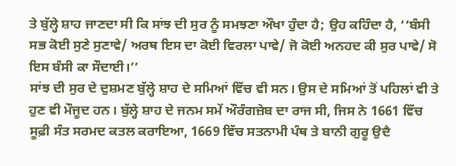ਤੇ ਬੁੱਲ੍ਹੇ ਸ਼ਾਹ ਜਾਣਦਾ ਸੀ ਕਿ ਸਾਂਝ ਦੀ ਸੁਰ ਨੂੰ ਸਮਝਣਾ ਔਖਾ ਹੁੰਦਾ ਹੈ; ਉਹ ਕਹਿੰਦਾ ਹੈ, ‘‘ਬੰਸੀ ਸਭ ਕੋਈ ਸੁਣੇ ਸੁਣਾਵੇ/ ਅਰਥ ਇਸ ਦਾ ਕੋਈ ਵਿਰਲਾ ਪਾਵੇ/ ਜੋ ਕੋਈ ਅਨਹਦ ਕੀ ਸੁਰ ਪਾਵੇ/ ਸੋ ਇਸ ਬੰਸੀ ਕਾ ਸੌਦਾਈ।’’
ਸਾਂਝ ਦੀ ਸੁਰ ਦੇ ਦੁਸ਼ਮਣ ਬੁੱਲ੍ਹੇ ਸ਼ਾਹ ਦੇ ਸਮਿਆਂ ਵਿੱਚ ਵੀ ਸਨ। ਉਸ ਦੇ ਸਮਿਆਂ ਤੋਂ ਪਹਿਲਾਂ ਵੀ ਤੇ ਹੁਣ ਵੀ ਮੌਜੂਦ ਹਨ। ਬੁੱਲ੍ਹੇ ਸ਼ਾਹ ਦੇ ਜਨਮ ਸਮੇਂ ਔਰੰਗਜ਼ੇਬ ਦਾ ਰਾਜ ਸੀ, ਜਿਸ ਨੇ 1661 ਵਿੱਚ ਸੂਫ਼ੀ ਸੰਤ ਸਰਮਦ ਕਤਲ ਕਰਾਇਆ, 1669 ਵਿੱਚ ਸਤਨਾਮੀ ਪੰਥ ਤੇ ਬਾਨੀ ਗੁਰੂ ਉਦੈ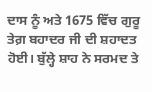ਦਾਸ ਨੂੰ ਅਤੇ 1675 ਵਿੱਚ ਗੁਰੂ ਤੇਗ਼ ਬਹਾਦਰ ਜੀ ਦੀ ਸ਼ਹਾਦਤ ਹੋਈ। ਬੁੱਲ੍ਹੇ ਸ਼ਾਹ ਨੇ ਸਰਮਦ ਤੇ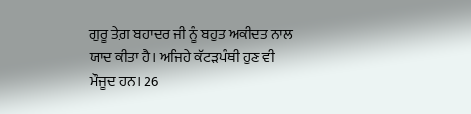ਗੁਰੂ ਤੇਗ਼ ਬਹਾਦਰ ਜੀ ਨੂੰ ਬਹੁਤ ਅਕੀਦਤ ਨਾਲ ਯਾਦ ਕੀਤਾ ਹੈ। ਅਜਿਹੇ ਕੱਟੜਪੰਥੀ ਹੁਣ ਵੀ ਮੌਜੂਦ ਹਨ। 26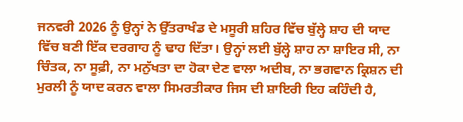ਜਨਵਰੀ 2026 ਨੂੰ ਉਨ੍ਹਾਂ ਨੇ ਉੱਤਰਾਖੰਡ ਦੇ ਮਸੂਰੀ ਸ਼ਹਿਰ ਵਿੱਚ ਬੁੱਲ੍ਹੇ ਸ਼ਾਹ ਦੀ ਯਾਦ ਵਿੱਚ ਬਣੀ ਇੱਕ ਦਰਗਾਹ ਨੂੰ ਢਾਹ ਦਿੱਤਾ। ਉਨ੍ਹਾਂ ਲਈ ਬੁੱਲ੍ਹੇ ਸ਼ਾਹ ਨਾ ਸ਼ਾਇਰ ਸੀ, ਨਾ ਚਿੰਤਕ, ਨਾ ਸੂਫ਼ੀ, ਨਾ ਮਨੁੱਖਤਾ ਦਾ ਹੋਕਾ ਦੇਣ ਵਾਲਾ ਅਦੀਬ, ਨਾ ਭਗਵਾਨ ਕ੍ਰਿਸ਼ਨ ਦੀ ਮੁਰਲੀ ਨੂੰ ਯਾਦ ਕਰਨ ਵਾਲਾ ਸਿਮਰਤੀਕਾਰ ਜਿਸ ਦੀ ਸ਼ਾਇਰੀ ਇਹ ਕਹਿੰਦੀ ਹੈ,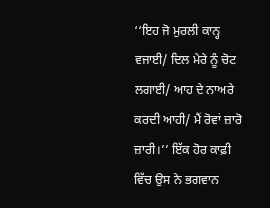‘‘ਇਹ ਜੋ ਮੁਰਲੀ ਕਾਨ੍ਹ ਵਜਾਈ/ ਦਿਲ ਮੇਰੇ ਨੂੰ ਚੋਟ ਲਗਾਈ/ ਆਹ ਦੇ ਨਾਅਰੇ ਕਰਦੀ ਆਹੀ/ ਮੈਂ ਰੋਵਾਂ ਜ਼ਾਰੋ ਜ਼ਾਰੀ।’’ ਇੱਕ ਹੋਰ ਕਾਫ਼ੀ ਵਿੱਚ ਉਸ ਨੇ ਭਗਵਾਨ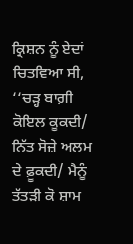ਕ੍ਰਿਸ਼ਨ ਨੂੰ ਏਦਾਂ ਚਿਤਵਿਆ ਸੀ, ‘‘ਚੜ੍ਹ ਬਾਗ਼ੀ ਕੋਇਲ ਕੂਕਦੀ/ ਨਿੱਤ ਸੋਜ਼ੇ ਅਲਮ ਦੇ ਫ਼ੂਕਦੀ/ ਮੈਨੂੰ ਤੱਤੜੀ ਕੋ ਸ਼ਾਮ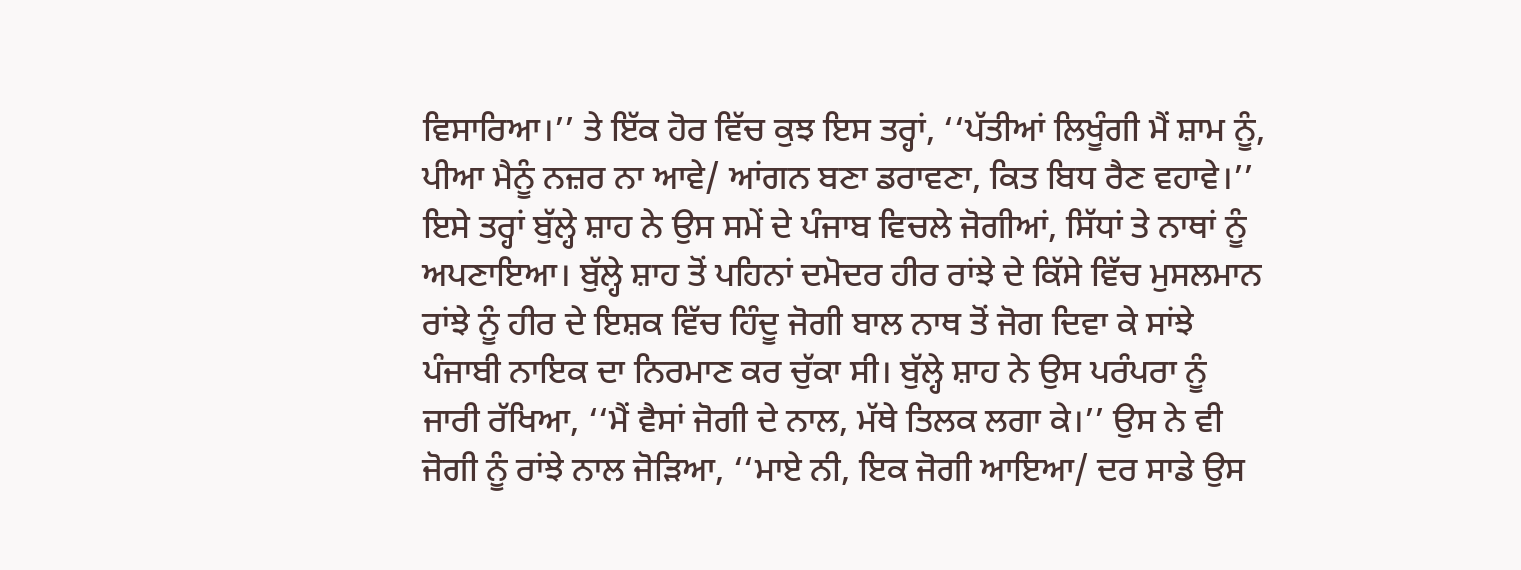ਵਿਸਾਰਿਆ।’’ ਤੇ ਇੱਕ ਹੋਰ ਵਿੱਚ ਕੁਝ ਇਸ ਤਰ੍ਹਾਂ, ‘‘ਪੱਤੀਆਂ ਲਿਖੂੰਗੀ ਮੈਂ ਸ਼ਾਮ ਨੂੰ, ਪੀਆ ਮੈਨੂੰ ਨਜ਼ਰ ਨਾ ਆਵੇ/ ਆਂਗਨ ਬਣਾ ਡਰਾਵਣਾ, ਕਿਤ ਬਿਧ ਰੈਣ ਵਹਾਵੇ।’’
ਇਸੇ ਤਰ੍ਹਾਂ ਬੁੱਲ੍ਹੇ ਸ਼ਾਹ ਨੇ ਉਸ ਸਮੇਂ ਦੇ ਪੰਜਾਬ ਵਿਚਲੇ ਜੋਗੀਆਂ, ਸਿੱਧਾਂ ਤੇ ਨਾਥਾਂ ਨੂੰ ਅਪਣਾਇਆ। ਬੁੱਲ੍ਹੇ ਸ਼ਾਹ ਤੋਂ ਪਹਿਨਾਂ ਦਮੋਦਰ ਹੀਰ ਰਾਂਝੇ ਦੇ ਕਿੱਸੇ ਵਿੱਚ ਮੁਸਲਮਾਨ ਰਾਂਝੇ ਨੂੰ ਹੀਰ ਦੇ ਇਸ਼ਕ ਵਿੱਚ ਹਿੰਦੂ ਜੋਗੀ ਬਾਲ ਨਾਥ ਤੋਂ ਜੋਗ ਦਿਵਾ ਕੇ ਸਾਂਝੇ ਪੰਜਾਬੀ ਨਾਇਕ ਦਾ ਨਿਰਮਾਣ ਕਰ ਚੁੱਕਾ ਸੀ। ਬੁੱਲ੍ਹੇ ਸ਼ਾਹ ਨੇ ਉਸ ਪਰੰਪਰਾ ਨੂੰ ਜਾਰੀ ਰੱਖਿਆ, ‘‘ਮੈਂ ਵੈਸਾਂ ਜੋਗੀ ਦੇ ਨਾਲ, ਮੱਥੇ ਤਿਲਕ ਲਗਾ ਕੇ।’’ ਉਸ ਨੇ ਵੀ ਜੋਗੀ ਨੂੰ ਰਾਂਝੇ ਨਾਲ ਜੋੜਿਆ, ‘‘ਮਾਏ ਨੀ, ਇਕ ਜੋਗੀ ਆਇਆ/ ਦਰ ਸਾਡੇ ਉਸ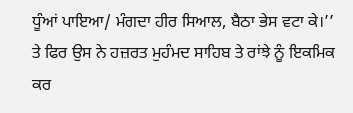ਧੂੰਆਂ ਪਾਇਆ/ ਮੰਗਦਾ ਹੀਰ ਸਿਆਲ, ਬੈਠਾ ਭੇਸ ਵਟਾ ਕੇ।’’ ਤੇ ਫਿਰ ਉਸ ਨੇ ਹਜ਼ਰਤ ਮੁਹੰਮਦ ਸਾਹਿਬ ਤੇ ਰਾਂਝੇ ਨੂੰ ਇਕਮਿਕ ਕਰ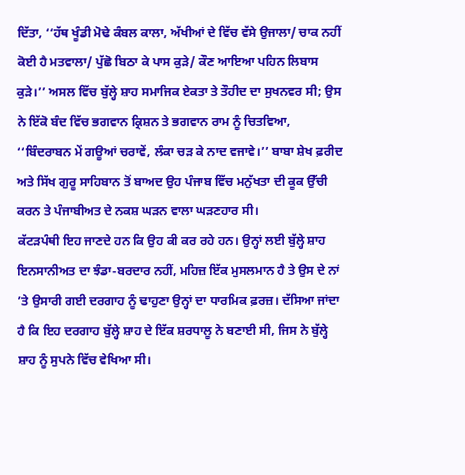ਦਿੱਤਾ, ‘‘ਹੱਥ ਖੂੰਡੀ ਮੋਢੇ ਕੰਬਲ ਕਾਲਾ, ਅੱਖੀਆਂ ਦੇ ਵਿੱਚ ਵੱਸੇ ਉਜਾਲਾ/ ਚਾਕ ਨਹੀਂ ਕੋਈ ਹੈ ਮਤਵਾਲਾ/ ਪੁੱਛੋ ਬਿਠਾ ਕੇ ਪਾਸ ਕੁੜੇ/ ਕੌਣ ਆਇਆ ਪਹਿਨ ਲਿਬਾਸ ਕੁੜੇ।’’ ਅਸਲ ਵਿੱਚ ਬੁੱਲ੍ਹੇ ਸ਼ਾਹ ਸਮਾਜਿਕ ਏਕਤਾ ਤੇ ਤੌਹੀਦ ਦਾ ਸੁਖਨਵਰ ਸੀ; ਉਸ ਨੇ ਇੱਕੋ ਬੰਦ ਵਿੱਚ ਭਗਵਾਨ ਕ੍ਰਿਸ਼ਨ ਤੇ ਭਗਵਾਨ ਰਾਮ ਨੂੰ ਚਿਤਵਿਆ, ‘‘ਬਿੰਦਰਾਬਨ ਮੇਂ ਗਊਆਂ ਚਰਾਵੇਂ, ਲੰਕਾ ਚੜ ਕੇ ਨਾਦ ਵਜਾਵੇ।’’ ਬਾਬਾ ਸ਼ੇਖ ਫ਼ਰੀਦ ਅਤੇ ਸਿੱਖ ਗੁਰੂ ਸਾਹਿਬਾਨ ਤੋਂ ਬਾਅਦ ਉਹ ਪੰਜਾਬ ਵਿੱਚ ਮਨੁੱਖਤਾ ਦੀ ਕੂਕ ਉੱਚੀ ਕਰਨ ਤੇ ਪੰਜਾਬੀਅਤ ਦੇ ਨਕਸ਼ ਘੜਨ ਵਾਲਾ ਘੜਣਹਾਰ ਸੀ।
ਕੱਟੜਪੰਥੀ ਇਹ ਜਾਣਦੇ ਹਨ ਕਿ ਉਹ ਕੀ ਕਰ ਰਹੇ ਹਨ। ਉਨ੍ਹਾਂ ਲਈ ਬੁੱਲ੍ਹੇ ਸ਼ਾਹ ਇਨਸਾਨੀਅਤ ਦਾ ਝੰਡਾ-ਬਰਦਾਰ ਨਹੀਂ, ਮਹਿਜ਼ ਇੱਕ ਮੁਸਲਮਾਨ ਹੈ ਤੇ ਉਸ ਦੇ ਨਾਂ ’ਤੇ ਉਸਾਰੀ ਗਈ ਦਰਗਾਹ ਨੂੰ ਢਾਹੁਣਾ ਉਨ੍ਹਾਂ ਦਾ ਧਾਰਮਿਕ ਫ਼ਰਜ਼। ਦੱਸਿਆ ਜਾਂਦਾ ਹੈ ਕਿ ਇਹ ਦਰਗਾਹ ਬੁੱਲ੍ਹੇ ਸ਼ਾਹ ਦੇ ਇੱਕ ਸ਼ਰਧਾਲੂ ਨੇ ਬਣਾਈ ਸੀ, ਜਿਸ ਨੇ ਬੁੱਲ੍ਹੇ ਸ਼ਾਹ ਨੂੰ ਸੁਪਨੇ ਵਿੱਚ ਵੇਖਿਆ ਸੀ।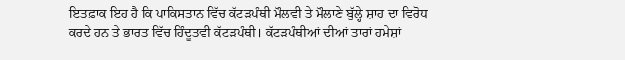ਇਤਫ਼ਾਕ ਇਹ ਹੈ ਕਿ ਪਾਕਿਸਤਾਨ ਵਿੱਚ ਕੱਟੜਪੰਥੀ ਮੌਲਵੀ ਤੇ ਮੌਲਾਣੇ ਬੁੱਲ੍ਹੇ ਸ਼ਾਹ ਦਾ ਵਿਰੋਧ ਕਰਦੇ ਹਨ ਤੇ ਭਾਰਤ ਵਿੱਚ ਹਿੰਦੂਤਵੀ ਕੱਟੜਪੰਥੀ। ਕੱਟੜਪੰਥੀਆਂ ਦੀਆਂ ਤਾਰਾਂ ਹਮੇਸ਼ਾਂ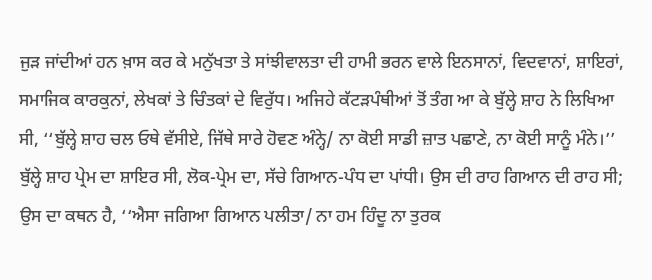ਜੁੜ ਜਾਂਦੀਆਂ ਹਨ ਖ਼ਾਸ ਕਰ ਕੇ ਮਨੁੱਖਤਾ ਤੇ ਸਾਂਝੀਵਾਲਤਾ ਦੀ ਹਾਮੀ ਭਰਨ ਵਾਲੇ ਇਨਸਾਨਾਂ, ਵਿਦਵਾਨਾਂ, ਸ਼ਾਇਰਾਂ, ਸਮਾਜਿਕ ਕਾਰਕੁਨਾਂ, ਲੇਖਕਾਂ ਤੇ ਚਿੰਤਕਾਂ ਦੇ ਵਿਰੁੱਧ। ਅਜਿਹੇ ਕੱਟੜਪੰਥੀਆਂ ਤੋਂ ਤੰਗ ਆ ਕੇ ਬੁੱਲ੍ਹੇ ਸ਼ਾਹ ਨੇ ਲਿਖਿਆ ਸੀ, ‘‘ਬੁੱਲ੍ਹੇ ਸ਼ਾਹ ਚਲ ਓਥੇ ਵੱਸੀਏ, ਜਿੱਥੇ ਸਾਰੇ ਹੋਵਣ ਅੰਨ੍ਹੇ/ ਨਾ ਕੋਈ ਸਾਡੀ ਜ਼ਾਤ ਪਛਾਣੇ, ਨਾ ਕੋਈ ਸਾਨੂੰ ਮੰਨੇ।’’
ਬੁੱਲ੍ਹੇ ਸ਼ਾਹ ਪ੍ਰੇਮ ਦਾ ਸ਼ਾਇਰ ਸੀ, ਲੋਕ-ਪ੍ਰੇਮ ਦਾ, ਸੱਚੇ ਗਿਆਨ-ਪੰਧ ਦਾ ਪਾਂਧੀ। ਉਸ ਦੀ ਰਾਹ ਗਿਆਨ ਦੀ ਰਾਹ ਸੀ; ਉਸ ਦਾ ਕਥਨ ਹੈ, ‘‘ਐਸਾ ਜਗਿਆ ਗਿਆਨ ਪਲੀਤਾ/ ਨਾ ਹਮ ਹਿੰਦੂ ਨਾ ਤੁਰਕ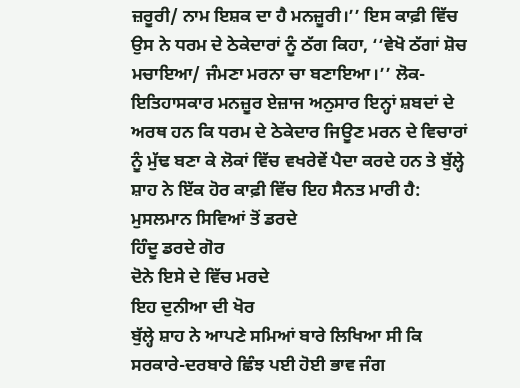ਜ਼ਰੂਰੀ/ ਨਾਮ ਇਸ਼ਕ ਦਾ ਹੈ ਮਨਜ਼ੂਰੀ।’’ ਇਸ ਕਾਫ਼ੀ ਵਿੱਚ ਉਸ ਨੇ ਧਰਮ ਦੇ ਠੇਕੇਦਾਰਾਂ ਨੂੰ ਠੱਗ ਕਿਹਾ, ‘‘ਵੇਖੋ ਠੱਗਾਂ ਸ਼ੋਚ ਮਚਾਇਆ/ ਜੰਮਣਾ ਮਰਨਾ ਚਾ ਬਣਾਇਆ।’’ ਲੋਕ-ਇਤਿਹਾਸਕਾਰ ਮਨਜ਼ੂਰ ਏਜ਼ਾਜ ਅਨੁਸਾਰ ਇਨ੍ਹਾਂ ਸ਼ਬਦਾਂ ਦੇ ਅਰਥ ਹਨ ਕਿ ਧਰਮ ਦੇ ਠੇਕੇਦਾਰ ਜਿਊਣ ਮਰਨ ਦੇ ਵਿਚਾਰਾਂ ਨੂੰ ਮੁੱਢ ਬਣਾ ਕੇ ਲੋਕਾਂ ਵਿੱਚ ਵਖਰੇਵੇਂ ਪੈਦਾ ਕਰਦੇ ਹਨ ਤੇ ਬੁੱਲ੍ਹੇ ਸ਼ਾਹ ਨੇ ਇੱਕ ਹੋਰ ਕਾਫ਼ੀ ਵਿੱਚ ਇਹ ਸੈਨਤ ਮਾਰੀ ਹੈ:
ਮੁਸਲਮਾਨ ਸਿਵਿਆਂ ਤੋਂ ਡਰਦੇ
ਹਿੰਦੂ ਡਰਦੇ ਗੋਰ
ਦੋਨੇ ਇਸੇ ਦੇ ਵਿੱਚ ਮਰਦੇ
ਇਹ ਦੁਨੀਆ ਦੀ ਖੋਰ
ਬੁੱਲ੍ਹੇ ਸ਼ਾਹ ਨੇ ਆਪਣੇ ਸਮਿਆਂ ਬਾਰੇ ਲਿਖਿਆ ਸੀ ਕਿ ਸਰਕਾਰੇ-ਦਰਬਾਰੇ ਛਿੰਝ ਪਈ ਹੋਈ ਭਾਵ ਜੰਗ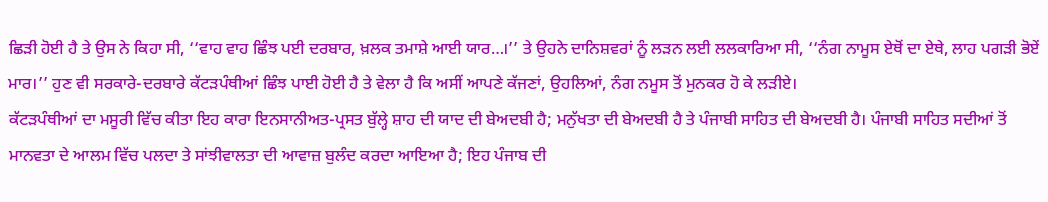ਛਿੜੀ ਹੋਈ ਹੈ ਤੇ ਉਸ ਨੇ ਕਿਹਾ ਸੀ, ‘‘ਵਾਹ ਵਾਹ ਛਿੰਝ ਪਈ ਦਰਬਾਰ, ਖ਼ਲਕ ਤਮਾਸ਼ੇ ਆਈ ਯਾਰ…।’’ ਤੇ ਉਹਨੇ ਦਾਨਿਸ਼ਵਰਾਂ ਨੂੰ ਲੜਨ ਲਈ ਲਲਕਾਰਿਆ ਸੀ, ‘‘ਨੰਗ ਨਾਮੂਸ ਏਥੋਂ ਦਾ ਏਥੇ, ਲਾਹ ਪਗੜੀ ਭੋਏਂ ਮਾਰ।’’ ਹੁਣ ਵੀ ਸਰਕਾਰੇ-ਦਰਬਾਰੇ ਕੱਟੜਪੰਥੀਆਂ ਛਿੰਝ ਪਾਈ ਹੋਈ ਹੈ ਤੇ ਵੇਲਾ ਹੈ ਕਿ ਅਸੀਂ ਆਪਣੇ ਕੱਜਣਾਂ, ਉਹਲਿਆਂ, ਨੰਗ ਨਮੂਸ ਤੋਂ ਮੁਨਕਰ ਹੋ ਕੇ ਲੜੀਏ।
ਕੱਟੜਪੰਥੀਆਂ ਦਾ ਮਸੂਰੀ ਵਿੱਚ ਕੀਤਾ ਇਹ ਕਾਰਾ ਇਨਸਾਨੀਅਤ-ਪ੍ਰਸਤ ਬੁੱਲ੍ਹੇ ਸ਼ਾਹ ਦੀ ਯਾਦ ਦੀ ਬੇਅਦਬੀ ਹੈ; ਮਨੁੱਖਤਾ ਦੀ ਬੇਅਦਬੀ ਹੈ ਤੇ ਪੰਜਾਬੀ ਸਾਹਿਤ ਦੀ ਬੇਅਦਬੀ ਹੈ। ਪੰਜਾਬੀ ਸਾਹਿਤ ਸਦੀਆਂ ਤੋਂ ਮਾਨਵਤਾ ਦੇ ਆਲਮ ਵਿੱਚ ਪਲਦਾ ਤੇ ਸਾਂਝੀਵਾਲਤਾ ਦੀ ਆਵਾਜ਼ ਬੁਲੰਦ ਕਰਦਾ ਆਇਆ ਹੈ; ਇਹ ਪੰਜਾਬ ਦੀ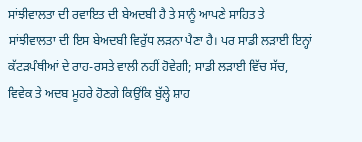ਸਾਂਝੀਵਾਲਤਾ ਦੀ ਰਵਾਇਤ ਦੀ ਬੇਅਦਬੀ ਹੈ ਤੇ ਸਾਨੂੰ ਆਪਣੇ ਸਾਹਿਤ ਤੇ ਸਾਂਝੀਵਾਲਤਾ ਦੀ ਇਸ ਬੇਅਦਬੀ ਵਿਰੁੱਧ ਲੜਨਾ ਪੈਣਾ ਹੈ। ਪਰ ਸਾਡੀ ਲੜਾਈ ਇਨ੍ਹਾਂ ਕੱਟੜਪੰਥੀਆਂ ਦੇ ਰਾਹ-ਰਸਤੇ ਵਾਲੀ ਨਹੀਂ ਹੋਵੇਗੀ; ਸਾਡੀ ਲੜਾਈ ਵਿੱਚ ਸੱਚ, ਵਿਵੇਕ ਤੇ ਅਦਬ ਮੂਹਰੇ ਹੋਣਗੇ ਕਿਉਂਕਿ ਬੁੱਲ੍ਹੇ ਸ਼ਾਹ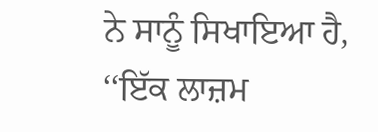ਨੇ ਸਾਨੂੰ ਸਿਖਾਇਆ ਹੈ, ‘‘ਇੱਕ ਲਾਜ਼ਮ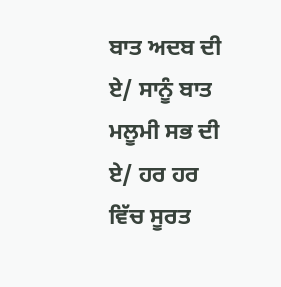ਬਾਤ ਅਦਬ ਦੀ ਏ/ ਸਾਨੂੰ ਬਾਤ ਮਲੂਮੀ ਸਭ ਦੀ ਏ/ ਹਰ ਹਰ ਵਿੱਚ ਸੂਰਤ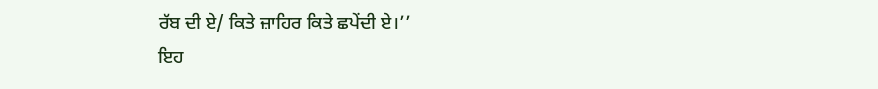ਰੱਬ ਦੀ ਏ/ ਕਿਤੇ ਜ਼ਾਹਿਰ ਕਿਤੇ ਛਪੇਂਦੀ ਏ।’’
ਇਹ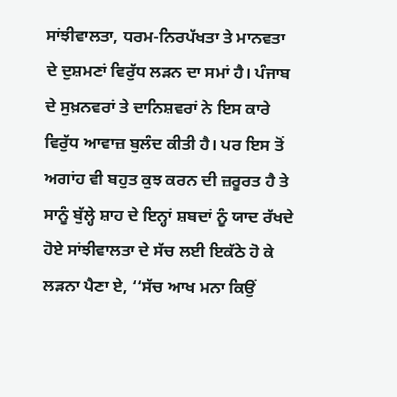ਸਾਂਝੀਵਾਲਤਾ, ਧਰਮ-ਨਿਰਪੱਖਤਾ ਤੇ ਮਾਨਵਤਾ ਦੇ ਦੁਸ਼ਮਣਾਂ ਵਿਰੁੱਧ ਲੜਨ ਦਾ ਸਮਾਂ ਹੈ। ਪੰਜਾਬ ਦੇ ਸੁਖ਼ਨਵਰਾਂ ਤੇ ਦਾਨਿਸ਼ਵਰਾਂ ਨੇ ਇਸ ਕਾਰੇ ਵਿਰੁੱਧ ਆਵਾਜ਼ ਬੁਲੰਦ ਕੀਤੀ ਹੈ। ਪਰ ਇਸ ਤੋਂ ਅਗਾਂਹ ਵੀ ਬਹੁਤ ਕੁਝ ਕਰਨ ਦੀ ਜ਼ਰੂਰਤ ਹੈ ਤੇ ਸਾਨੂੰ ਬੁੱਲ੍ਹੇ ਸ਼ਾਹ ਦੇ ਇਨ੍ਹਾਂ ਸ਼ਬਦਾਂ ਨੂੰ ਯਾਦ ਰੱਖਦੇ ਹੋਏ ਸਾਂਝੀਵਾਲਤਾ ਦੇ ਸੱਚ ਲਈ ਇਕੱਠੇ ਹੋ ਕੇ ਲੜਨਾ ਪੈਣਾ ਏ, ‘‘ਸੱਚ ਆਖ ਮਨਾ ਕਿਉਂ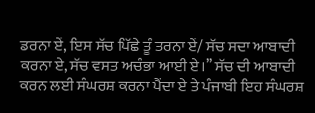ਡਰਨਾ ਏਂ, ਇਸ ਸੱਚ ਪਿੱਛੇ ਤੂੰ ਤਰਨਾ ਏਂ/ ਸੱਚ ਸਦਾ ਆਬਾਦੀ ਕਰਨਾ ਏ, ਸੱਚ ਵਸਤ ਅਚੰਭਾ ਆਈ ਏ।’’ ਸੱਚ ਦੀ ਆਬਾਦੀ ਕਰਨ ਲਈ ਸੰਘਰਸ਼ ਕਰਨਾ ਪੈਂਦਾ ਏ ਤੇ ਪੰਜਾਬੀ ਇਹ ਸੰਘਰਸ਼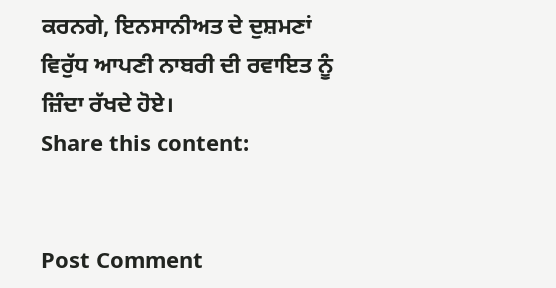ਕਰਨਗੇ, ਇਨਸਾਨੀਅਤ ਦੇ ਦੁਸ਼ਮਣਾਂ ਵਿਰੁੱਧ ਆਪਣੀ ਨਾਬਰੀ ਦੀ ਰਵਾਇਤ ਨੂੰ ਜ਼ਿੰਦਾ ਰੱਖਦੇ ਹੋਏ।
Share this content:


Post Comment